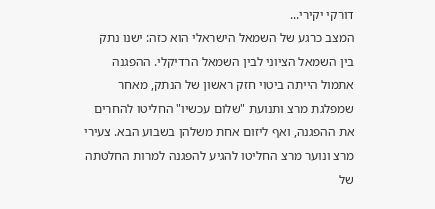דורקי יקירי...
המצב כרגע של השמאל הישראלי הוא כזה: ישנו נתק בין השמאל הציוני לבין השמאל הרדיקלי. ההפגנה אתמול הייתה ביטוי חזק ראשון של הנתק, מאחר שמפלגת מרצ ותנועת "שלום עכשיו" החליטו להחרים את ההפגנה, ואף ליזום אחת משלהן בשבוע הבא. צעירי מרצ ונוער מרצ החליטו להגיע להפגנה למרות החלטתה של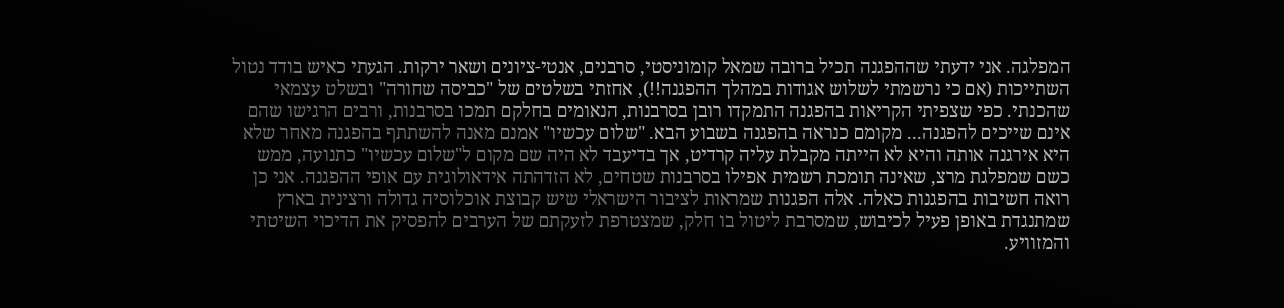המפלגה. אני ידעתי שההפגנה תכיל ברובה שמאל קומוניסטי, סרבנים, אנטי-ציונים ושאר ירקות. הגעתי כאיש בודד נטול השתייכות (אם כי נרשמתי לשלוש אגודות במהלך ההפגנה!!), אחזתי בשלטים של "כביסה שחורה" ובשלט עצמאי שהכנתי. כפי שצפיתי הקריאות בהפגנה התמקדו רובן בסרבנות, הנאומים בחלקם תמכו בסרבנות, ורבים הרגישו שהם אינם שייכים להפגנה... מקומם כנראה בהפגנה בשבוע הבא. "שלום עכשיו" אמנם מאנה להשתתף בהפגנה מאחר שלא היא אירגנה אותה והיא לא הייתה מקבלת עליה קרדיט, אך בדיעבד לא היה שם מקום ל"שלום עכשיו" כתנועה, ממש כשם שמפלגת מרצ, שאינה תומכת רשמית אפילו בסרבנות שטחים, לא הזדהתה אידאולוגית עם אופי ההפגנה. אני כן רואה חשיבות בהפגנות כאלה. אלה הפגנות שמראות לציבור הישראלי שיש קבוצת אוכלוסיה גדולה ורצינית בארץ שמתנגדת באופן פעיל לכיבוש, שמסרבת ליטול בו חלק, שמצטרפת לזעקתם של הערבים להפסיק את הדיכוי השיטתי והמזוויע.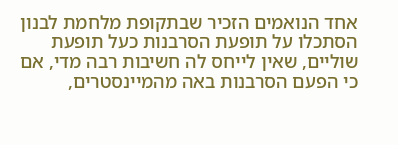אחד הנואמים הזכיר שבתקופת מלחמת לבנון הסתכלו על תופעת הסרבנות כעל תופעת שוליים, שאין לייחס לה חשיבות רבה מדי, אם כי הפעם הסרבנות באה מהמיינסטרים,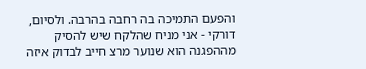והפעם התמיכה בה רחבה בהרבה. ולסיום, דורקי - אני מניח שהלקח שיש להסיק מההפגנה הוא שנוער מרצ חייב לבדוק איזה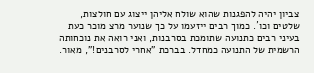צביון יהיה להפגנות שהוא שולח אליהן ייצוג עם חולצות, שלטים וכו´. כמוך רבים ייזעמו על כך שנוער מרצ מוכר כעת בעיני רבים כתנועה שתומכת בסרבנות, ואני רואה את נוכחותה הרשמית של התנועה כמחדל. בברכת "אחרי לסרבנים!", מאור.